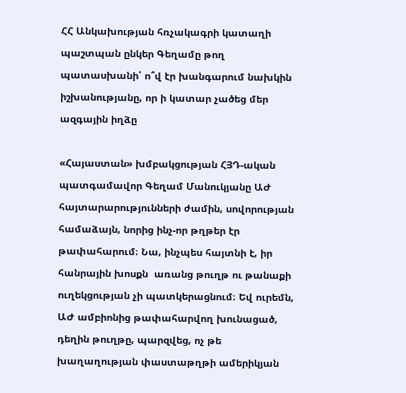ՀՀ Անկախության հռչակագրի կատաղի պաշտպան ընկեր Գեղամը թող պատասխանի՝ ո՞վ էր խանգարում նախկին իշխանությանը, որ ի կատար չածեց մեր ազգային իղձը

«Հայաստան» խմբակցության ՀՅԴ-ական պատգամավոր Գեղամ Մանուկյանը ԱԺ հայտարարությունների ժամին, սովորության համաձայն, նորից ինչ-որ թղթեր էր թափահարում։ Նա, ինչպես հայտնի է, իր հանրային խոսքն  առանց թուղթ ու թանաքի ուղեկցության չի պատկերացնում։ Եվ ուրեմն, ԱԺ ամբիոնից թափահարվող խունացած, դեղին թուղթը, պարզվեց, ոչ թե խաղաղության փաստաթղթի ամերիկյան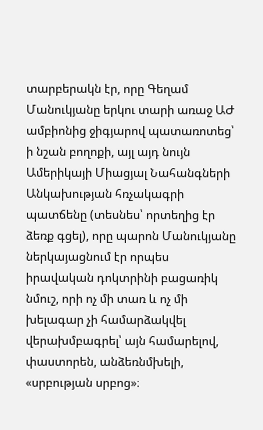տարբերակն էր, որը Գեղամ Մանուկյանը երկու տարի առաջ ԱԺ ամբիոնից ջիգյարով պատառոտեց՝ ի նշան բողոքի, այլ այդ նույն Ամերիկայի Միացյալ Նահանգների Անկախության հռչակագրի պատճենը (տեսնես՝ որտեղից էր ձեռք գցել), որը պարոն Մանուկյանը ներկայացնում էր որպես իրավական դոկտրինի բացառիկ նմուշ, որի ոչ մի տառ և ոչ մի խելագար չի համարձակվել վերախմբագրել՝ այն համարելով, փաստորեն, անձեռնմխելի, «սրբության սրբոց»։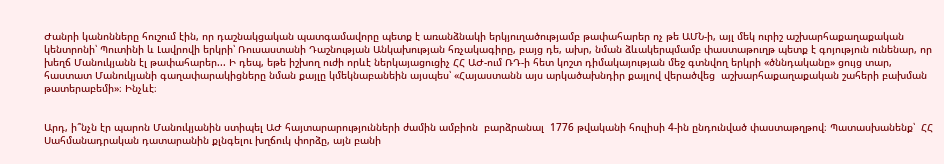Ժանրի կանոնները հուշում էին, որ դաշնակցական պատգամավորը պետք է առանձնակի երկյուղածությամբ թափահարեր ոչ թե ԱՄՆ-ի, այլ մեկ ուրիշ աշխարհաքաղաքական կենտրոնի՝ Պուտինի և Լավրովի երկրի՝ Ռուսաստանի Դաշնության Անկախության հռչակագիրը, բայց դե, ախր, նման ձևակերպմամբ փաստաթուղթ պետք է գոյություն ունենար, որ խեղճ Մանուկյանն էլ թափահարեր... Ի դեպ, եթե իշխող ուժի որևէ ներկայացուցիչ ՀՀ ԱԺ-ում ՌԴ-ի հետ կոշտ դիմակայության մեջ գտնվող երկրի «ծննդականը» ցույց տար, հաստատ Մանուկյանի գաղափարակիցները նման քայլը կմեկնաբանեին այսպես՝ «Հայաստանն այս արկածախնդիր քայլով վերածվեց  աշխարհաքաղաքական շահերի բախման թատերաբեմի»։ Ինչևէ։


Արդ, ի՞նչն էր պարոն Մանուկյանին ստիպել ԱԺ հայտարարությունների ժամին ամբիոն  բարձրանալ  1776 թվականի հուլիսի 4-ին ընդունված փաստաթղթով։ Պատասխանենք՝  ՀՀ Սահմանադրական դատարանին քլնգելու խղճուկ փորձը, այն բանի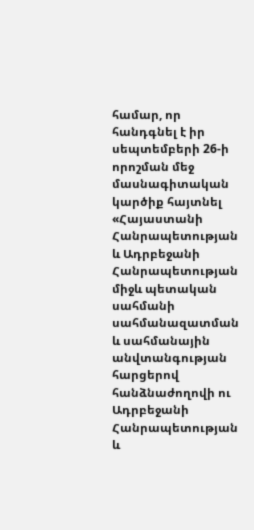համար, որ  հանդգնել է իր սեպտեմբերի 26-ի որոշման մեջ մասնագիտական կարծիք հայտնել «Հայաստանի Հանրապետության և Ադրբեջանի Հանրապետության միջև պետական սահմանի սահմանազատման և սահմանային անվտանգության հարցերով հանձնաժողովի ու Ադրբեջանի Հանրապետության և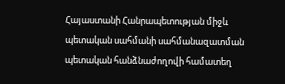Հայաստանի Հանրապետության միջև պետական սահմանի սահմանազատման պետական հանձնաժողովի համատեղ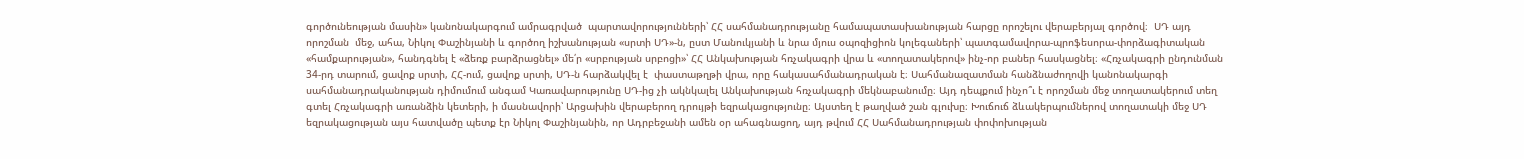գործունեության մասին» կանոնակարգում ամրագրված  պարտավորությունների՝ ՀՀ սահմանադրությանը համապատասխանության հարցը որոշելու վերաբերյալ գործով։  ՍԴ այդ որոշման  մեջ, ահա, Նիկոլ Փաշինյանի և գործող իշխանության «սրտի ՍԴ»-ն, ըստ Մանուկյանի և նրա մյուս օպոզիցիոն կոլեգաների՝ պատգամավորա-պրոֆեսորա-փորձագիտական «համքարության», հանդգնել է «ձեռք բարձրացնել» մե՛ր «սրբության սրբոցի»՝ ՀՀ Անկախության հռչակագրի վրա և «տողատակերով» ինչ-որ բաներ հասկացնել։ «Հռչակագրի ընդունման 34-րդ տարում, ցավոք սրտի, ՀՀ-ում, ցավոք սրտի, ՍԴ-ն հարձակվել է  փաստաթղթի վրա, որը հակասահմանադրական է։ Սահմանազատման հանձնաժողովի կանոնակարգի սահմանադրականության դիմումում անգամ Կառավարությունը ՍԴ-ից չի ակնկալել Անկախության հռչակագրի մեկնաբանումը։ Այդ դեպքում ինչո՞ւ է որոշման մեջ տողատակերում տեղ գտել Հռչակագրի առանձին կետերի, ի մասնավորի՝ Արցախին վերաբերող դրույթի եզրակացությունը։ Այստեղ է թաղված շան գլուխը։ Խուճուճ ձևակերպումներով տողատակի մեջ ՍԴ եզրակացության այս հատվածը պետք էր Նիկոլ Փաշինյանին, որ Ադրբեջանի ամեն օր ահագնացող, այդ թվում ՀՀ Սահմանադրության փոփոխության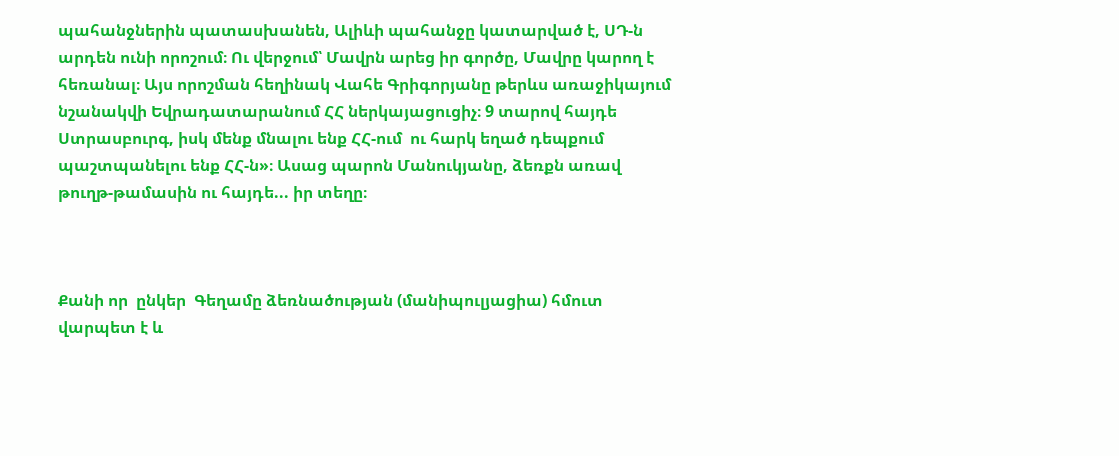պահանջներին պատասխանեն, Ալիևի պահանջը կատարված է, ՍԴ-ն արդեն ունի որոշում։ Ու վերջում՝ Մավրն արեց իր գործը, Մավրը կարող է հեռանալ։ Այս որոշման հեղինակ Վահե Գրիգորյանը թերևս առաջիկայում նշանակվի Եվրադատարանում ՀՀ ներկայացուցիչ։ 9 տարով հայդե Ստրասբուրգ, իսկ մենք մնալու ենք ՀՀ-ում  ու հարկ եղած դեպքում պաշտպանելու ենք ՀՀ-ն»։ Ասաց պարոն Մանուկյանը, ձեռքն առավ թուղթ-թամասին ու հայդե... իր տեղը։



Քանի որ  ընկեր  Գեղամը ձեռնածության (մանիպուլյացիա) հմուտ վարպետ է և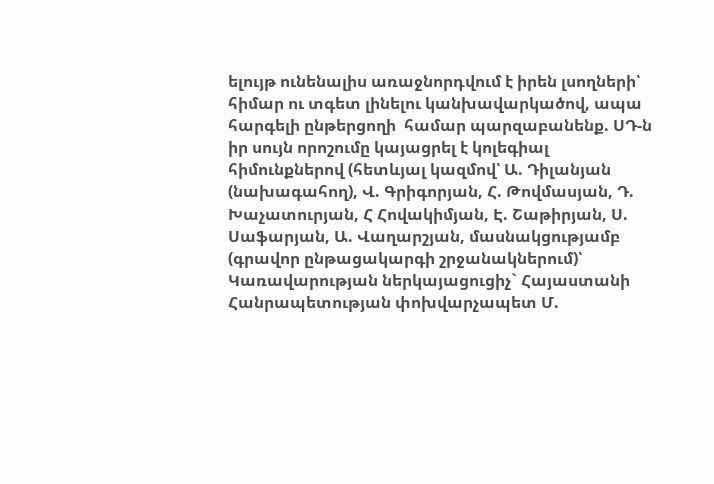ելույթ ունենալիս առաջնորդվում է իրեն լսողների՝ հիմար ու տգետ լինելու կանխավարկածով, ապա հարգելի ընթերցողի  համար պարզաբանենք. ՍԴ-ն իր սույն որոշումը կայացրել է կոլեգիալ հիմունքներով (հետևյալ կազմով՝ Ա. Դիլանյան (նախագահող), Վ. Գրիգորյան, Հ. Թովմասյան, Դ. Խաչատուրյան, Հ Հովակիմյան, Է. Շաթիրյան, Ս. Սաֆարյան, Ա. Վաղարշյան, մասնակցությամբ (գրավոր ընթացակարգի շրջանակներում)՝ Կառավարության ներկայացուցիչ` Հայաստանի Հանրապետության փոխվարչապետ Մ.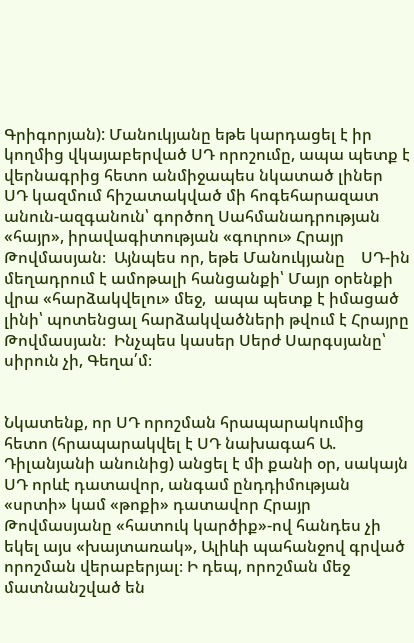Գրիգորյան): Մանուկյանը եթե կարդացել է իր կողմից վկայաբերված ՍԴ որոշումը, ապա պետք է  վերնագրից հետո անմիջապես նկատած լիներ ՍԴ կազմում հիշատակված մի հոգեհարազատ անուն-ազգանուն՝ գործող Սահմանադրության  «հայր», իրավագիտության «գուրու» Հրայր Թովմասյան։  Այնպես որ, եթե Մանուկյանը    ՍԴ-ին մեղադրում է ամոթալի հանցանքի՝ Մայր օրենքի վրա «հարձակվելու» մեջ,  ապա պետք է իմացած լինի՝ պոտենցալ հարձակվածների թվում է Հրայրը  Թովմասյան։  Ինչպես կասեր Սերժ Սարգսյանը՝ սիրուն չի, Գեղա՛մ։


Նկատենք, որ ՍԴ որոշման հրապարակումից հետո (հրապարակվել է ՍԴ նախագահ Ա. Դիլանյանի անունից) անցել է մի քանի օր, սակայն  ՍԴ որևէ դատավոր, անգամ ընդդիմության «սրտի» կամ «թոքի» դատավոր Հրայր Թովմասյանը «հատուկ կարծիք»-ով հանդես չի եկել այս «խայտառակ», Ալիևի պահանջով գրված որոշման վերաբերյալ։ Ի դեպ, որոշման մեջ մատնանշված են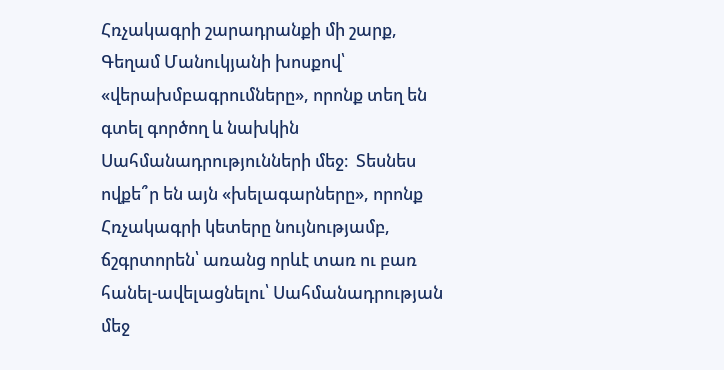Հռչակագրի շարադրանքի մի շարք, Գեղամ Մանուկյանի խոսքով՝ «վերախմբագրումները», որոնք տեղ են գտել գործող և նախկին Սահմանադրությունների մեջ։  Տեսնես ովքե՞ր են այն «խելագարները», որոնք Հռչակագրի կետերը նույնությամբ, ճշգրտորեն՝ առանց որևէ տառ ու բառ հանել-ավելացնելու՝ Սահմանադրության մեջ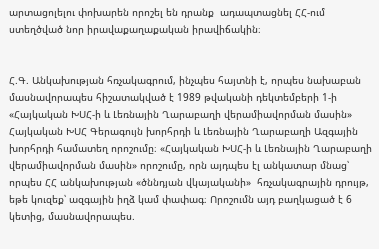արտացոլելու փոխարեն որոշել են դրանք  ադապտացնել ՀՀ-ում ստեղծված նոր իրավաքաղաքական իրավիճակին։


Հ.Գ. Անկախության հռչակագրում, ինչպես հայտնի է, որպես նախաբան մասնավորապես հիշատակված է 1989 թվականի դեկտեմբերի 1-ի «Հայկական ԽՍՀ-ի և Լեռնային Ղարաբաղի վերամիավորման մասին» Հայկական ԽՍՀ Գերագույն խորհրդի և Լեռնային Ղարաբաղի Ազգային խորհրդի համատեղ որոշումը։ «Հայկական ԽՍՀ-ի և Լեռնային Ղարաբաղի վերամիավորման մասին» որոշումը, որն այդպես էլ անկատար մնաց՝ որպես ՀՀ անկախության «ծննդյան վկայականի»  հռչակագրային դրույթ, եթե կուզեք՝ ազգային իղձ կամ փափագ։ Որոշումն այդ բաղկացած է 6 կետից, մասնավորապես.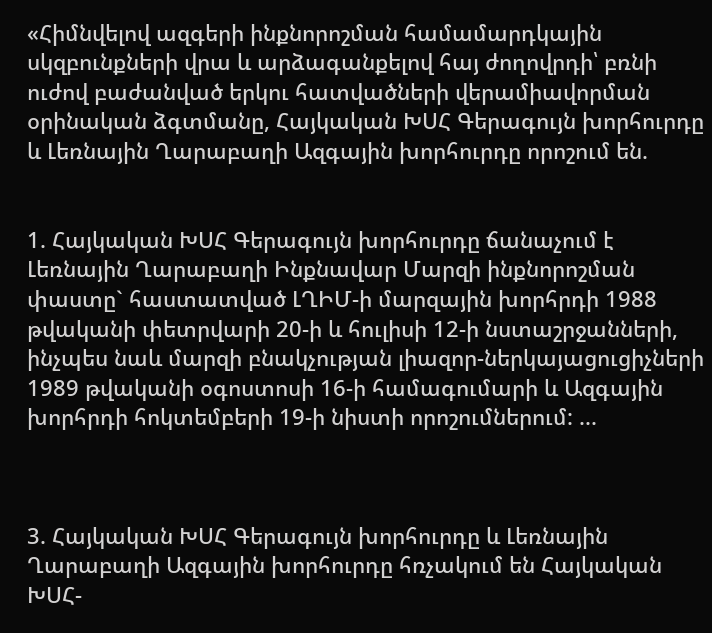«Հիմնվելով ազգերի ինքնորոշման համամարդկային սկզբունքների վրա և արձագանքելով հայ ժողովրդի՝ բռնի ուժով բաժանված երկու հատվածների վերամիավորման օրինական ձգտմանը, Հայկական ԽՍՀ Գերագույն խորհուրդը և Լեռնային Ղարաբաղի Ազգային խորհուրդը որոշում են.


1. Հայկական ԽՍՀ Գերագույն խորհուրդը ճանաչում է Լեռնային Ղարաբաղի Ինքնավար Մարզի ինքնորոշման փաստը` հաստատված ԼՂԻՄ-ի մարզային խորհրդի 1988 թվականի փետրվարի 20-ի և հուլիսի 12-ի նստաշրջանների, ինչպես նաև մարզի բնակչության լիազոր-ներկայացուցիչների 1989 թվականի օգոստոսի 16-ի համագումարի և Ազգային խորհրդի հոկտեմբերի 19-ի նիստի որոշումներում: ...



3. Հայկական ԽՍՀ Գերագույն խորհուրդը և Լեռնային Ղարաբաղի Ազգային խորհուրդը հռչակում են Հայկական ԽՍՀ-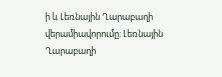ի և Լեռնային Ղարաբաղի վերամիավորումը: Լեռնային Ղարաբաղի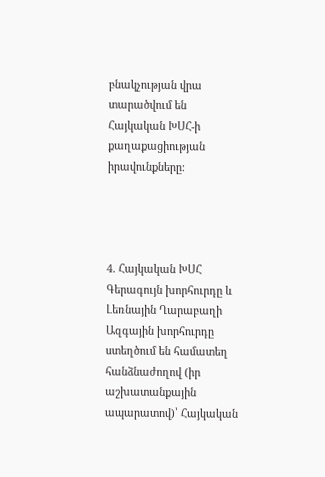բնակչության վրա տարածվում են Հայկական ԽՍՀ-ի քաղաքացիության իրավունքները:




4. Հայկական ԽՍՀ Գերագույն խորհուրդը և Լեռնային Ղարաբաղի Ազգային խորհուրդը ստեղծում են համատեղ հանձնաժողով (իր աշխատանքային ապարատով)՝ Հայկական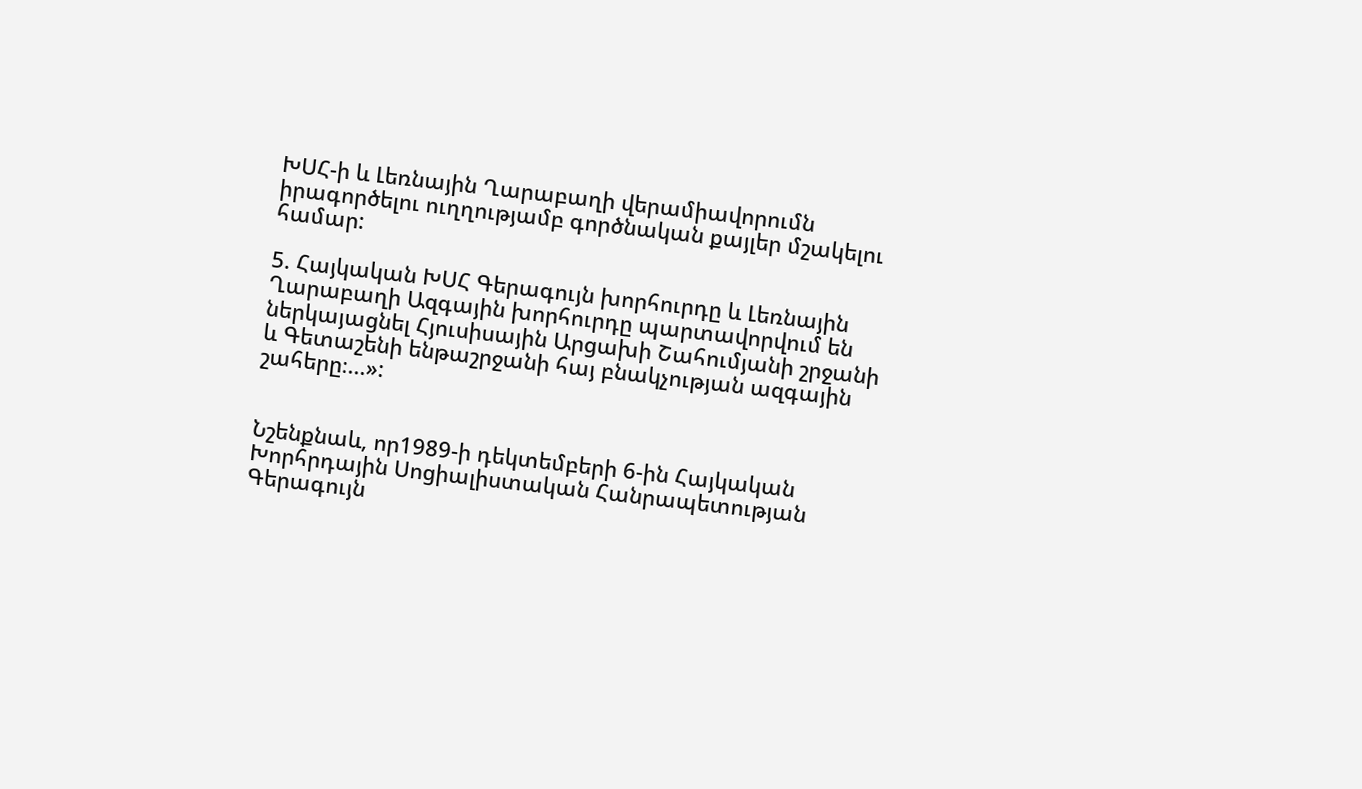ԽՍՀ-ի և Լեռնային Ղարաբաղի վերամիավորումն իրագործելու ուղղությամբ գործնական քայլեր մշակելու համար:

5. Հայկական ԽՍՀ Գերագույն խորհուրդը և Լեռնային Ղարաբաղի Ազգային խորհուրդը պարտավորվում են ներկայացնել Հյուսիսային Արցախի Շահումյանի շրջանի և Գետաշենի ենթաշրջանի հայ բնակչության ազգային շահերը։...»:


Նշենքնաև, որ1989-ի դեկտեմբերի 6-ին Հայկական Խորհրդային Սոցիալիստական Հանրապետության Գերագույն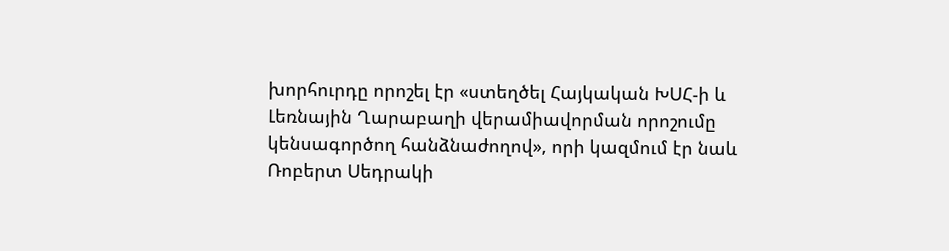խորհուրդը որոշել էր «ստեղծել Հայկական ԽՍՀ-ի և Լեռնային Ղարաբաղի վերամիավորման որոշումը կենսագործող հանձնաժողով», որի կազմում էր նաև  Ռոբերտ Սեդրակի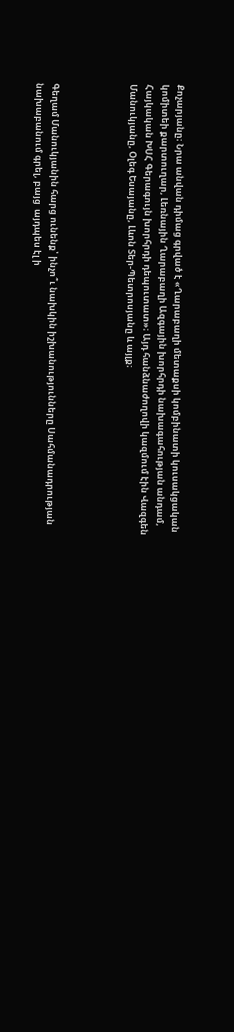Քոչարյանը։ Նրա անվան դիմաց գրված է «Ղարաբաղի մետաքսի կոմբինատի կուսակցական կոմիտեի քարտուղար, Լեռնային Ղարաբաղի Ազգային խորհրդի նախագահության անդամ, Հայկական ԽՍՀ Գերագույն խորհրդի դեպուտատ»։ Այդ հանձնաժողովի կազմում էին Վազգեն Մանուկյանը, Օլեգ Եսայանը, Լևոն Տեր-Պետրոսյանը և այլք։




Գեղամ Մանուկյանին հարց ունենք՝ ինչո՞ւ նախկին իշխանությունները Սահմանադրության նախաբանում գրել, բայց  այդպես էլ ի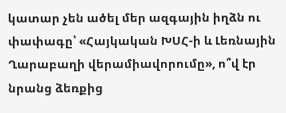կատար չեն ածել մեր ազգային իղձն ու փափագը՝ «Հայկական ԽՍՀ-ի և Լեռնային Ղարաբաղի վերամիավորումը», ո՞վ էր նրանց ձեռքից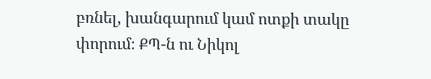բռնել, խանգարում կամ ոտքի տակը փորում։ ՔՊ-ն ու Նիկոլ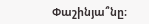Փաշինյա՞նը։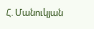Հ. Մանուկյան